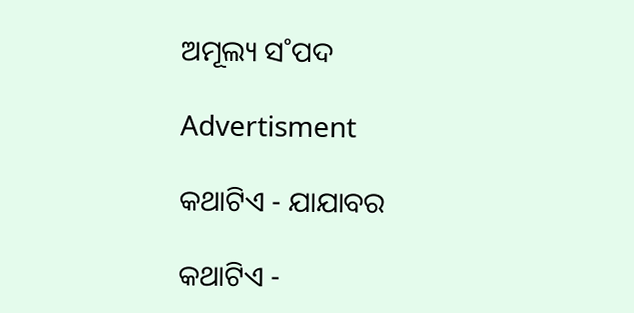ଅମୂଲ୍ୟ ସ˚ପଦ

Advertisment

କଥାଟିଏ - ଯାଯାବର

କଥାଟିଏ -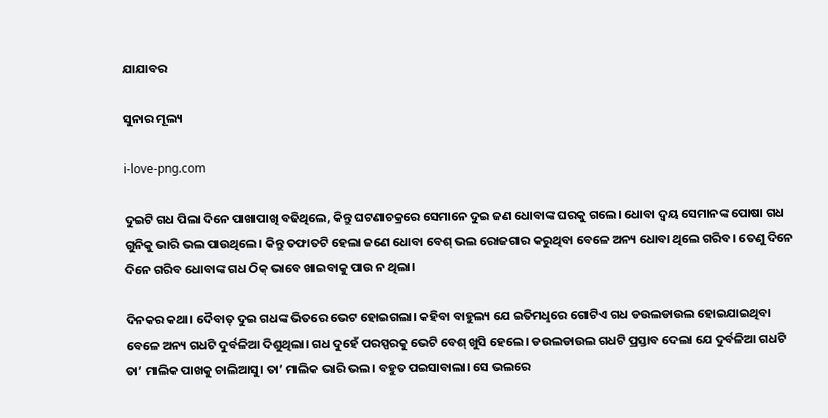ଯାଯାବର

ସୁନାର ମୂଲ୍ୟ

i-love-png.com

ଦୁଇଟି ଗଧ ପିଲା ଦିନେ ପାଖାପାଖି ବଢିଥିଲେ, କିନ୍ତୁ ଘଟଣାଚକ୍ରରେ ସେମାନେ ଦୁଇ ଜଣ ଧୋବାଙ୍କ ଘରକୁ ଗଲେ। ଧୋବା ଦ୍ବୟ ସେମାନଙ୍କ ପୋଷା ଗଧ ଗୁନିକୁ ଭାରି ଭଲ ପାଉଥିଲେ। କିନ୍ତୁ ତଫାତଟି ହେଲା ଜଣେ ଧୋବା ବେଶ୍‌ ଭଲ ରୋଜଗାର କରୁଥିବା ବେଳେ ଅନ୍ୟ ଧୋବା ଥିଲେ ଗରିବ। ତେଣୁ ଦିନେ ଦିନେ ଗରିବ ଧୋବାଙ୍କ ଗଧ ଠିକ୍ ଭାବେ ଖାଇବାକୁ ପାଉ ନ ଥିଲା।

ଦିନକର କଥା। ଦୈବାତ୍‌ ଦୁଇ ଗଧଙ୍କ ଭିତରେ ଭେଟ ହୋଇଗଲା। କହିବା ବାହୁଲ୍ୟ ଯେ ଇତିମଧୢରେ ଗୋଟିଏ ଗଧ ଡଉଲଡାଉଲ ହୋଇଯାଇଥିବା ବେଳେ ଅନ୍ୟ ଗଧଟି ଦୁର୍ବଳିଆ ଦିଶୁଥିଲା। ଗଧ ଦୁହେଁ ପରସ୍ପରକୁ ଭେଟି ବେଶ୍‌ ଖୁସି ହେଲେ। ଡଉଲଡାଉଲ ଗଧଟି ପ୍ରସ୍ତାବ ଦେଲା ଯେ ଦୁର୍ବଳିଆ ଗଧଟି ତା’ ମାଲିକ ପାଖକୁ ଚାଲିଆସୁ। ତା’ ମାଲିକ ଭାରି ଭଲ। ବହୁତ ପଇସାବାଲା। ସେ ଭଲରେ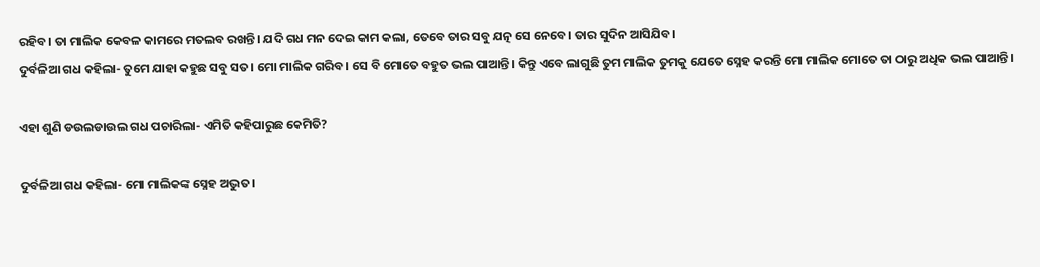ରହିବ। ତା ମାଲିକ କେବଳ କାମରେ ମତଲବ ରଖନ୍ତି। ଯଦି ଗଧ ମନ ଦେଇ କାମ କଲା, ତେବେ ତାର ସବୁ ଯତ୍ନ ସେ ନେବେ। ତାର ସୁଦିନ ଆସିଯିବ।
ଦୁର୍ବଳିଆ ଗଧ କହିଲା- ତୁମେ ଯାହା କହୁଛ ସବୁ ସତ। ମୋ ମାଲିକ ଗରିବ। ସେ ବି ମୋତେ ବହୁତ ଭଲ ପାଆନ୍ତି। କିନ୍ତୁ ଏବେ ଲାଗୁଛି ତୁମ ମାଲିକ ତୁମକୁ ଯେତେ ସ୍ନେହ କରନ୍ତି ମୋ ମାଲିକ ମୋତେ ତା ଠାରୁ ଅଧିକ ଭଲ ପାଆନ୍ତି।

ଏହା ଶୁଣି ଡଉଲଡାଉଲ ଗଧ ପଚାରିଲା- ଏମିତି କହିପାରୁଛ କେମିତି?

ଦୁର୍ବଳିଆ ଗଧ କହିଲା- ମୋ ମାଲିକଙ୍କ ସ୍ନେହ ଅଦ୍ଭୁତ।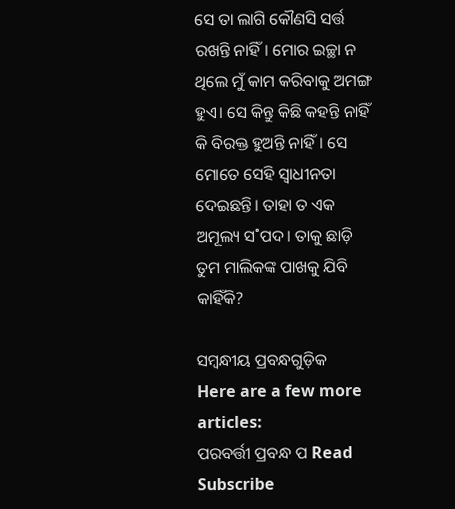ସେ ତା ଲାଗି କୌଣସି ସର୍ତ୍ତ ରଖନ୍ତି ନାହିଁ। ମୋର ଇଚ୍ଛା ନ ଥିଲେ ମୁଁ କାମ କରିବାକୁ ଅମଙ୍ଗ ହୁଏ। ସେ କିନ୍ତୁ କିଛି କହନ୍ତି ନାହିଁ କି ବିରକ୍ତ ହୁଅନ୍ତି ନାହିଁ। ସେ ମୋତେ ସେହି ସ୍ବାଧୀନତା ଦେଇଛନ୍ତି। ତାହା ତ ଏକ ଅମୂଲ୍ୟ ସ˚ପଦ। ତାକୁ ଛାଡ଼ି ତୁମ ମାଲିକଙ୍କ ପାଖକୁ ଯିବି କାହିଁକି?

ସମ୍ବନ୍ଧୀୟ ପ୍ରବନ୍ଧଗୁଡ଼ିକ
Here are a few more articles:
ପରବର୍ତ୍ତୀ ପ୍ରବନ୍ଧ ପ Read
Subscribe